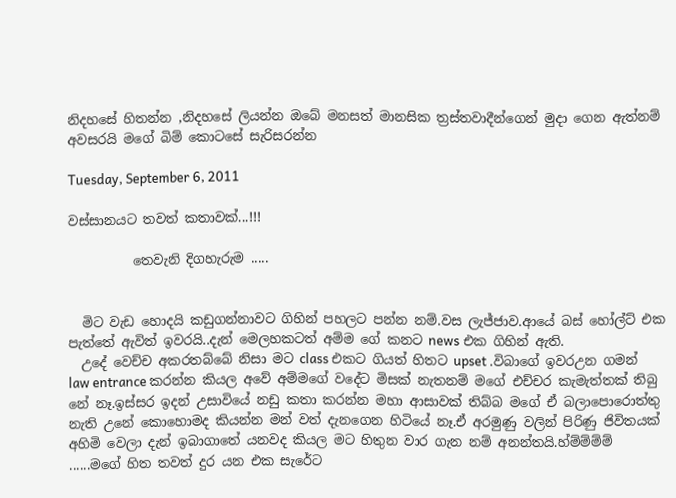නිදහසේ හිතන්න ,නිදහසේ ලියන්න ඔබේ මනසත් මානසික ත්‍රස්තවාදීන්ගෙන් මුදා ගෙන ඇත්නම් අවසරයි මගේ බිම් කොටසේ සැරිසරන්න

Tuesday, September 6, 2011

වස්සානයට තවත් කතාවක්...!!!

          තෙවැනි දිගහැරුම .....


  මිට වැඩ හොදයි කඩුගන්නාවට ගිහින් පහලට පන්න නම්.වස ලැජ්ජාව.ආයේ බස් හෝල්ට් එක පැත්තේ ඇවිත් ඉවරයි..දැන් මෙලහකටත් අම්ම ගේ කනට news එක ගිහින් ඇති.
  උදේ වෙච්ච අකරතබ්බේ නිසා මට class එකට ගියත් හිතට upset .විබාගේ ඉවරඋන ගමන් law entrance කරන්න කියල අවේ අම්මගේ වදේට මිසක් නැතනම් මගේ එච්චර කැමැත්තක් තිබු නේ නෑ.ඉස්සර ඉදන් උසාවියේ නඩු කතා කරන්න මහා ආසාවක් තිබ්බ මගේ ඒ බලාපොරොත්තු නැති උනේ කොහොමද කියන්න මන් වත් දැනගෙන හිටියේ නෑ.ඒ අරමුණු වලින් පිරිණු ජිවිතයක් අහිමි වෙලා දැන් ඉබාගාතේ යනවද කියල මට හිතුන වාර ගැන නම් අනන්තයි.හ්ම්ම්ම්ම් ......මගේ හිත තවත් දුර යන එක සැරේට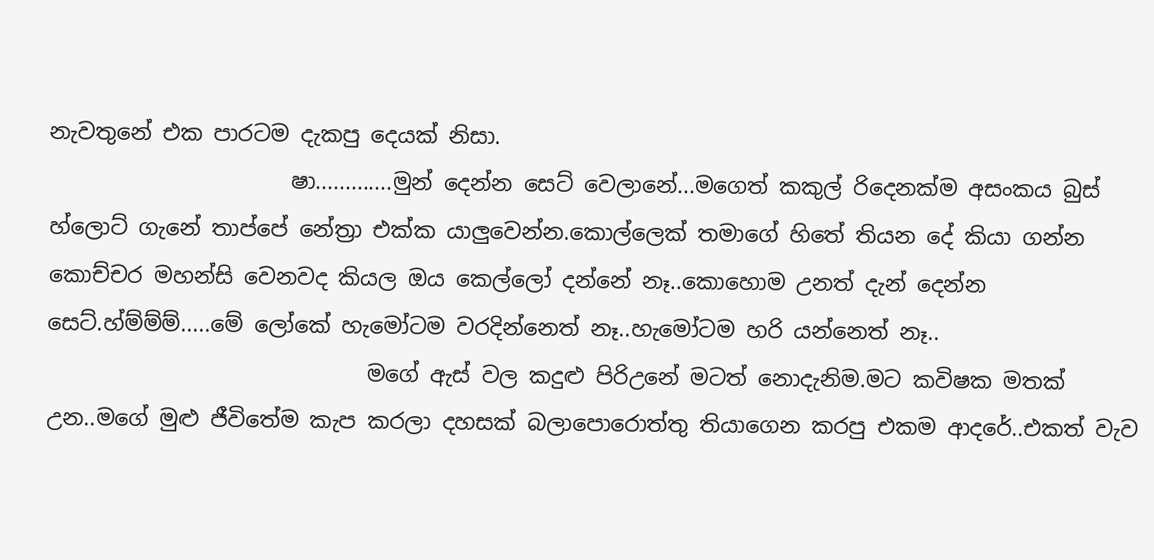නැවතුනේ එක පාරටම දැකපු දෙයක් නිසා.
                      ෂා.............මුන් දෙන්න සෙට් වෙලානේ...මගෙත් කකුල් රිදෙනක්ම අසංකය බුස් හ්ලොට් ගැනේ තාප්පේ නේත්‍රා එක්ක යාලුවෙන්න.කොල්ලෙක් තමාගේ හිතේ තියන දේ කියා ගන්න කොච්චර මහන්සි වෙනවද කියල ඔය කෙල්ලෝ දන්නේ නෑ..කොහොම උනත් දැන් දෙන්න සෙට්.හ්ම්ම්ම්.....මේ ලෝකේ හැමෝටම වරදින්නෙත් නෑ..හැමෝටම හරි යන්නෙත් නෑ..
                             මගේ ඇස් වල කදුළු පිරිඋනේ මටත් නොදැනිම.මට කවිෂක මතක් උන..මගේ මුළු ජීවිතේම කැප කරලා දහසක් බලාපොරොත්තු තියාගෙන කරපු එකම ආදරේ..එකත් වැව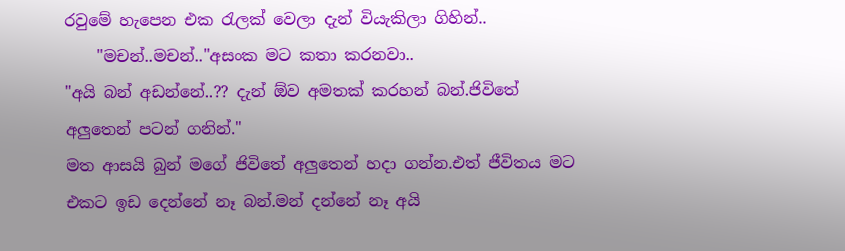රවුමේ හැපෙන එක රැලක් වෙලා දැන් වියැකිලා ගිහින්..
    "මචන්..මචන්.."අසංක මට කතා කරනවා..
"අයි බන් අඩන්නේ..?? දැන් ඕව අමතක් කරහන් බන්.ජිවිතේ අලුතෙන් පටන් ගනින්."
මත ආසයි බුන් මගේ ජිවිතේ අලුතෙන් හදා ගන්න.එත් ජීවිතය මට එකට ඉඩ දෙන්නේ නෑ බන්.මන් දන්නේ නෑ අයි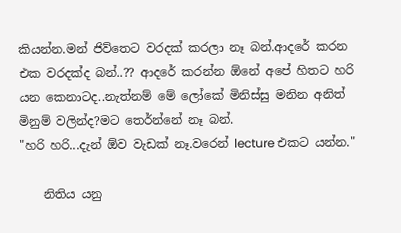කියන්න.මන් ජිව්තෙට වරදක් කරලා නෑ බන්.ආදරේ කරන එක වරදක්ද බන්..?? ආදරේ කරන්න ඕනේ අපේ හිතට හරි යන කෙනාටද..නැත්නම් මේ ලෝකේ මිනිස්සු මනින අනිත් මිනුම් වලින්ද?මට තෙර්න්නේ නෑ බන්.
"හරි හරි...දැන් ඕව වැඩක් නෑ.වරෙන් lecture එකට යන්න."

    නිතිය යනු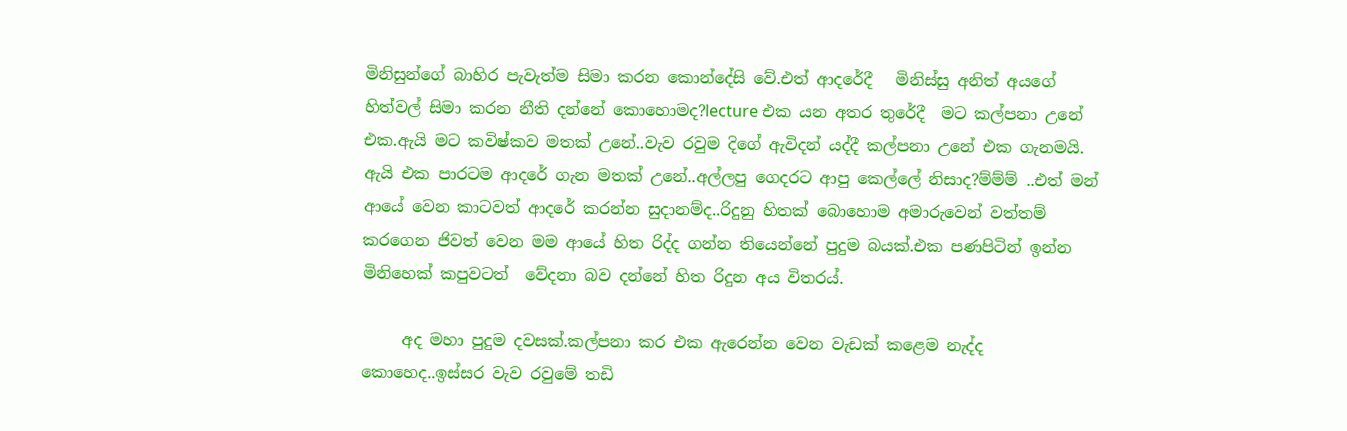මිනිසුන්ගේ බාහිර පැවැත්ම සිමා කරන කොන්දේසි වේ.එත් ආදරේදී   මිනිස්සු අනිත් අයගේ හිත්වල් සිමා කරන නීති දන්නේ කොහොමද?lecture එක යන අතර තුරේදී  මට කල්පනා උනේ එක.ඇයි මට කවිෂ්කව මතක් උනේ..වැව රවුම දිගේ ඇවිදන් යද්දී කල්පනා උනේ එක ගැනමයි. ඇයි එක පාරටම ආදරේ ගැන මතක් උනේ..අල්ලපු ගෙදරට ආපු කෙල්ලේ නිසාද?ම්ම්ම් ..එත් මන් ආයේ වෙන කාටවත් ආදරේ කරන්න සුදානම්ද..රිදුනු හිතක් බොහොම අමාරුවෙන් වත්තම් කරගෙන ජිවත් වෙන මම ආයේ හිත රිද්ද ගන්න තියෙන්නේ පුදුම බයක්.එක පණපිටින් ඉන්න මිනිහෙක් කපුවටත්  වේදනා බව දන්නේ හිත රිදුන අය විතරය්.

     අද මහා පුදුම දවසක්.කල්පනා කර එක ඇරෙන්න වෙන වැඩක් කළෙම නැද්ද කොහෙද..ඉස්සර වැව රවුමේ තඩි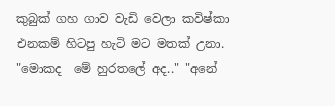කුබුක් ගහ ගාව වැඩි වෙලා කවිෂ්කා එනකම් හිටපු හැටි මට මතක් උනා.
"මොකද  මේ හුරතලේ අද.." "අනේ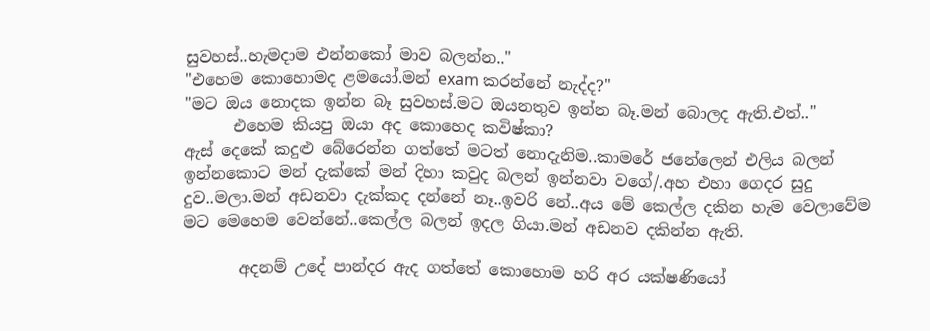සුවහස්..හැමදාම එන්නකෝ මාව බලන්න.."
"එහෙම කොහොමද ළමයෝ.මන් exam කරන්නේ නැද්ද?"
"මට ඔය නොදක ඉන්න බෑ සුවහස්.මට ඔයනතුව ඉන්න බෑ.මන් බොලද ඇති.එත්.."
      එහෙම කියපු ඔයා අද කොහෙද කවිෂ්කා?
ඇස් දෙකේ කදුළු බේරෙන්න ගත්තේ මටත් නොදැනිම..කාමරේ ජනේලෙන් එලිය බලන් ඉන්නකොට මන් දැක්කේ මන් දිහා කවුද බලන් ඉන්නවා වගේ/.අහ එහා ගෙදර සුදු දුව..මලා.මන් අඩනවා දැක්කද දන්නේ නෑ..ඉවරි නේ..අය මේ කෙල්ල දකින හැම වෙලාවේම මට මෙහෙම වෙන්නේ..කෙල්ල බලන් ඉදල ගියා.මන් අඩනව දකින්න ඇති.

       අදනම් උදේ පාන්දර ඇද ගත්තේ කොහොම හරි අර යක්ෂණියෝ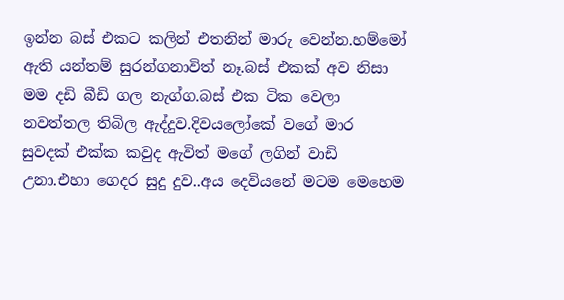ඉන්න බස් එකට කලින් එතනින් මාරු වෙන්න.හම්මෝ ඇති යන්තම් සුරන්ගනාවිත් නෑ.බස් එකක් අව නිසා මම දඩි බීඩි ගල නැග්ග.බස් එක ටික වෙලා නවත්තල තිබිල ඇද්දුව.දිවයලෝකේ වගේ මාර සුවදක් එක්ක කවුද ඇවිත් මගේ ලගින් වාඩි උනා.එහා ගෙදර සුදු දුව..අය දෙවියනේ මටම මෙහෙම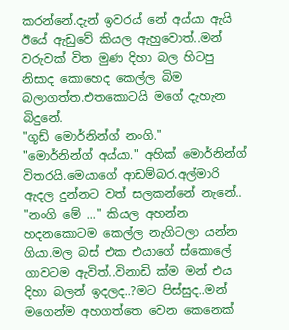කරන්නේ.දැන් ඉවරය් නේ අය්යා ඇයි ඊයේ ඇඩුවේ කියල ඇහුවොත්..මන් වරුවක් විත මුණ දිහා බල හිටපු නිසාද කොහෙද කෙල්ල බිම බලාගත්ත.එතකොටයි මගේ දැහැන බිදුනේ.
"ගූඩ් මොර්නින්ග් නංගි."
"මොර්නින්ග් අය්යා." අහික් මොර්නින්ග් විතරයි.මෙයාගේ ආඩම්බර.අල්මාරි ඇදල දුන්නට වත් සලකන්නේ නැනේ..
"නංගි මේ ..." කියල අහන්න හදනකොටම කෙල්ල නැගිටලා යන්න ගියා.මල බස් එක එයාගේ ස්කොලේ ගාවටම ඇවිත්..විනාඩි ක්ම මන් එය දිහා බලන් ඉදලද..?මට පිස්සුද..මන් මගෙන්ම අහගත්තෙ වෙන කෙනෙක්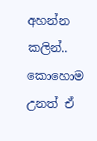අහන්න කලින්..
කොහොම උනත් ඒ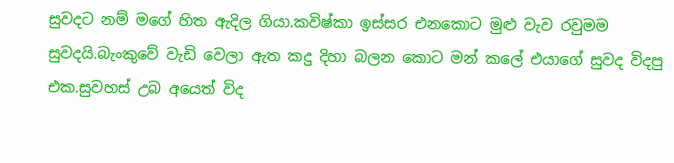සුවදට නම් මගේ හිත ඇදිල ගියා.කවිෂ්කා ඉස්සර එනකොට මුළු වැව රවුමම සුවදයි.බැංකුවේ වැඩි වෙලා ඇත කදු දිහා බලන කොට මන් කලේ එයාගේ සුවද විදපු එක.සුවහස් උබ අයෙත් විද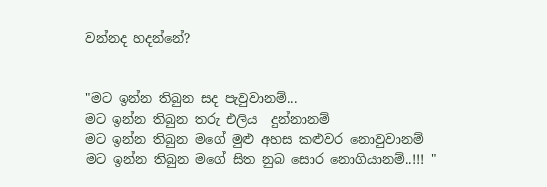වන්නද හදන්නේ?


"මට ඉන්න තිබුන සද පැවුවානම්...
මට ඉන්න තිබුන තරු එලිය  දුන්නානම්
මට ඉන්න තිබුන මගේ මුළු අහස කළුවර නොවුවානම්
මට ඉන්න තිබුන මගේ සිත නුබ සොර නොගියානම්..!!! "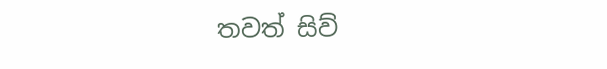තවත් සිව්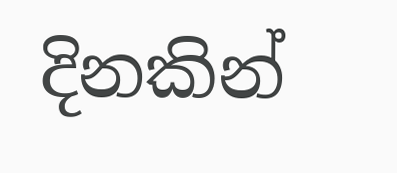දිනකින්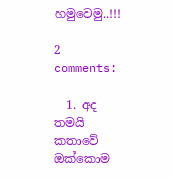හමුවෙමු..!!!

2 comments:

  1. අද තමයි කතාවේ ඔක්කොම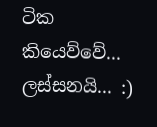ටික කියෙව්වේ... ලස්සනයි... :)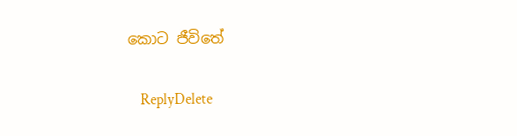කොට ජීවිතේ

    ReplyDelete